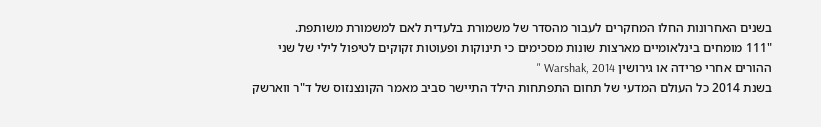בשנים האחרונות החלו המחקרים לעבור מהסדר של משמורת בלעדית לאם למשמורת משותפת.
"111 מומחים בינלאומיים מארצות שונות מסכימים כי תינוקות ופעוטות זקוקים לטיפול לילי של שני ההורים אחרי פרידה או גירושין Warshak, 2014 "
בשנת 2014 כל העולם המדעי של תחום התפתחות הילד התיישר סביב מאמר הקונצנזוס של ד"ר ווארשק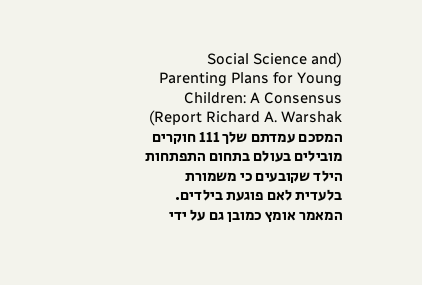(Social Science and Parenting Plans for Young Children: A Consensus Report Richard A. Warshak) המסכם עמדתם שלך 111 חוקרים מובילים בעולם בתחום התפתחות הילד שקובעים כי משמורת בלעדית לאם פוגעת בילדים. המאמר אומץ כמובן גם על ידי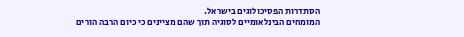הסתדרות הפסיכולוגים בישראל.
המומחים הבינלאומיים לסוגיה תוך שהם מציינים כי כיום הרבה הורים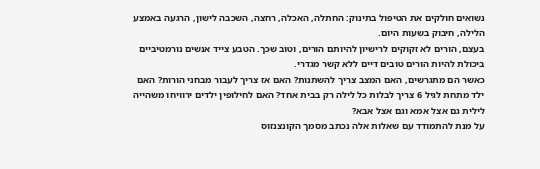נשואים חולקים את הטיפול בתינוק: החתלה, האכלה, רחצה, השכבה לישון, הרגעה באמצע הלילה, חיבוק בשעות היום.
בעצם, הורים לא זקוקים לרישיון להיותם הורים, וטוב שכך. הטבע צייד אנשים נורמטיביים ביכולת להיות הורים טובים דיים ללא קשר מגדרי.
כאשר הם מתגרשים, האם המצב צריך להשתנות? האם אז צריך לעבור מבחני הורות? האם ילד מתחת לגיל 6 צריך לבלות כל לילה רק בבית אחד? האם לחילופין ילדים ירוויחו משהייה לילית גם אצל אמא וגם אצל אבא?
על מנת להתמודד עם שאלות אלה נכתב מסמך הקונצנזוס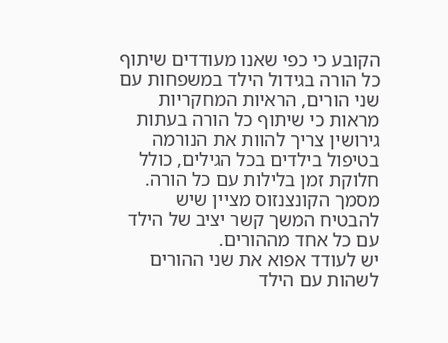הקובע כי כפי שאנו מעודדים שיתוף כל הורה בגידול הילד במשפחות עם שני הורים, הראיות המחקריות מראות כי שיתוף כל הורה בעתות גירושין צריך להוות את הנורמה בטיפול בילדים בכל הגילים, כולל חלוקת זמן בלילות עם כל הורה. מסמך הקונצנזוס מציין שיש להבטיח המשך קשר יציב של הילד עם כל אחד מההורים.
יש לעודד אפוא את שני ההורים לשהות עם הילד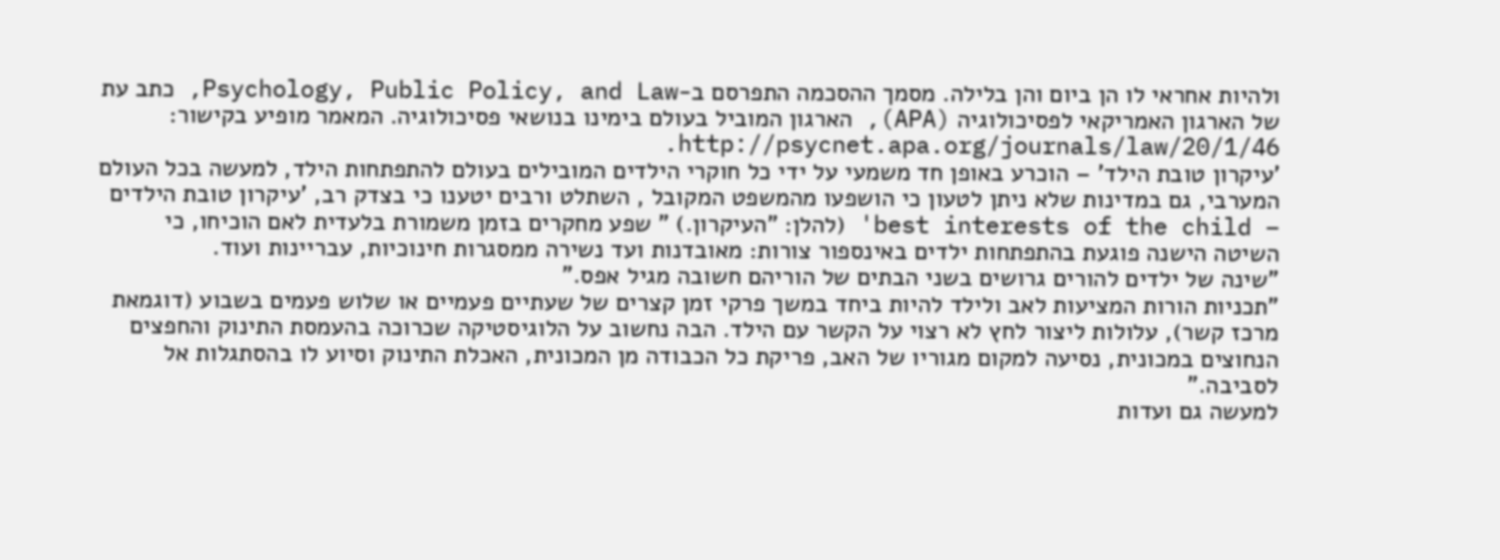ולהיות אחראי לו הן ביום והן בלילה. מסמך ההסכמה התפרסם ב-Psychology, Public Policy, and Law, כתב עת של הארגון האמריקאי לפסיכולוגיה (APA), הארגון המוביל בעולם בימינו בנושאי פסיכולוגיה. המאמר מופיע בקישור: http://psycnet.apa.org/journals/law/20/1/46.
'עיקרון טובת הילד' – הוכרע באופן חד משמעי על ידי כל חוקרי הילדים המובילים בעולם להתפתחות הילד, למעשה בכל העולם המערבי, גם במדינות שלא ניתן לטעון כי הושפעו מהמשפט המקובל , השתלט ורבים יטענו כי בצדק רב, 'עיקרון טובת הילדים – best interests of the child' (להלן: "העיקרון.) " שפע מחקרים בזמן משמורת בלעדית לאם הוכיחו, כי השיטה הישנה פוגעת בהתפתחות ילדים באינספור צורות: מאובדנות ועד נשירה ממסגרות חינוכיות, עבריינות ועוד.
”שינה של ילדים להורים גרושים בשני הבתים של הוריהם חשובה מגיל אפס.”
"תכניות הורות המציעות לאב ולילד להיות ביחד במשך פרקי זמן קצרים של שעתיים פעמיים או שלוש פעמים בשבוע (דוגמאת מרכז קשר), עלולות ליצור לחץ לא רצוי על הקשר עם הילד. הבה נחשוב על הלוגיסטיקה שכרוכה בהעמסת התינוק והחפצים הנחוצים במכונית, נסיעה למקום מגוריו של האב, פריקת כל הכבודה מן המכונית, האכלת התינוק וסיוע לו בהסתגלות אל לסביבה."
למעשה גם ועדות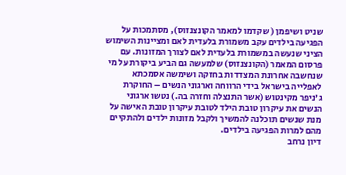שניט ושיפמן ( שקדמו למאמר הקונצנזוס), מסתמכות על הפגיעה בילדים עקב משמורת בלעדית לאם ומציינות השימוש הציני שנעשה במשמורת בלעדית לאם לצורך המזונות. עם פרסום המאמר (הקונצנזוס) שלמעשה גם הביע ביקורת על מי שנחשבה אחרונת המצדדות בחזקה ושימשה אסמכתא לאפלייה בישראל בידי הרווחה וארגוני הנשים – החוקרת ג'ניפר מקינטוש (אשר התנצלה וחזרה בה.) נטשו ארגוני הנשים את עיקרון טובת הילד לטובת עיקרון טובת האישה על מנת שנשים תוכלנה להמשיך ולקבל מזונות ילדים ולהתקיים מהם למרות הפגיעה בילדים.
דיון נרחב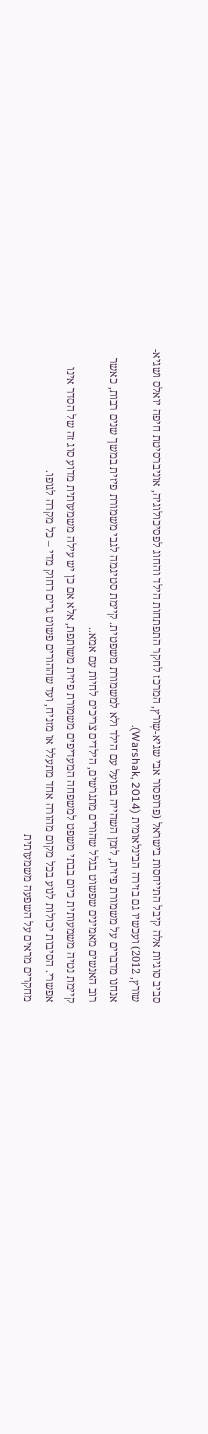סביב סוגיות אלה קיבל התייחסות בישראל (פרופסור אבי שגיא-שְורץ, המרכז לחקר התפתחות הילד והחוג לפסיכולוגיה, אוניברסיטת חיפה יואלס ושגיא-שורץ, 2012) ועכשיו גם בזירה הבינלאומית (Warshak, 2014).
אנחנו מדברים על משמורת פיזית, לזמן השהייה בפועל עם הילד ולא למשמורת משפטית. קיימת סטיגמה לגבי משמורת פיזית במשך שנים רבות, כאשר רוב האנשים מאמינים שפשוט בגלל שהורים מתגרשים, הילדים צריכים לחיות עם אמא..
קיימת נטיה משמעותית כיום בבתי משפט למשפחה המעדיפים משמורת פיזית משותפת, אלא אם כן יש עילה משמעותית מדוע סוג זה של הסדר אינו אפשרי. הסיבות יכולות לנוע בכל מקום מהורה אחד מתעלל או מזניח, ועד שההורים פשוט גרים רחוק מדי – כל מקרה לגופו.
מחקרים מראים על השפעה משמעותית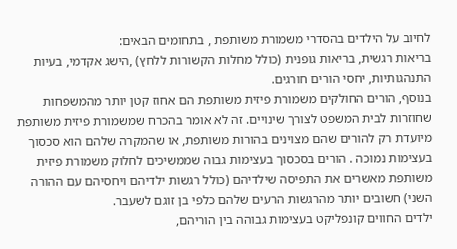לחיוב על הילדים בהסדרי משמורת משותפת , בתחומים הבאים:
בריאות רגשית, בריאות גופנית (כולל מחלות הקשורות ללחץ) ,הישג אקדמי, בעיות התנהגותיות, יחסי הורים חורגים.
בנוסף, הורים החולקים משמורת פיזית משותפת הם אחוז קטן יותר מהמשפחות שחוזרות לבית המשפט לצורך שינויים. זה לא אומר בהכרח שמשמורת פיזית משותפת מיועדת רק להורים שהם מצוינים בהורות משותפת, או שהמקרה שלהם הוא סכסוך בעצימות נמוכה . הורים בסכסוך בעצימות גבוה שממשיכים לחלוק משמורת פיזית משותפת מאשרים את התפיסה שילדיהם (כולל רגשות ילדיהם ויחסיהם עם ההורה השני) חשובים יותר מהרגשות הרעים שלהם כלפי בן זוגם לשעבר.
ילדים החווים קונפליקט בעצימות גבוהה בין הוריהם,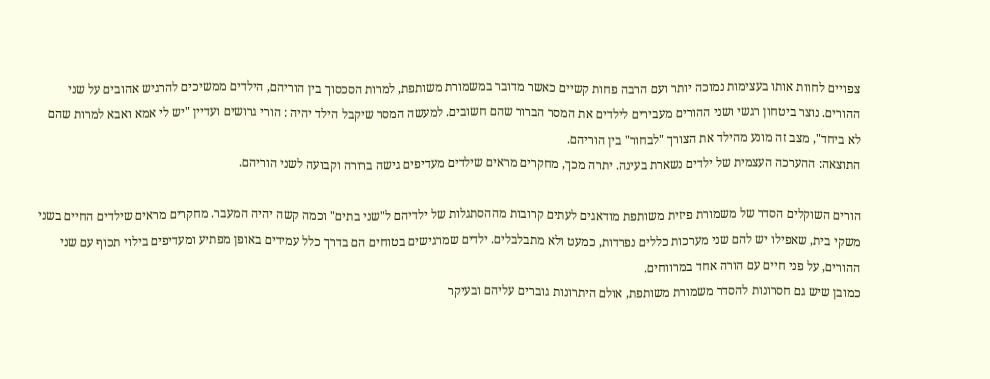צפויים לחוות אותו בעצימות נמוכה יותר ועם הרבה פחות קשיים כאשר מדובר במשמורת משותפת, למרות הסכסוך בין הוריהם, הילדים ממשיכים להרגיש אהובים על שני ההורים. נוצר ביטחון רגשי ושני ההורים מעבירים לילדים את המסר הברור שהם חשובים. למעשה המסר שיקבל הילד יהיה : הורי גרושים ועדיין "יש לי אמא ואבא למרות שהם לא ביחד", מצב זה מונע מהילד את הצורך "לבחור" בין הוריהם.
התוצאה: ההערכה העצמית של ילדים נשארת בעינה. יתרה מכך, מחקרים מראים שילדים מעדיפים גישה ברורה וקבועה לשני הוריהם.

הורים השוקלים הסדר של משמורת פיזית משותפת מודאגים לעתים קרובות מההסתגלות של ילדיהם ל"שני בתים" וכמה קשה יהיה המעבר. מחקרים מראים שילדים החיים בשני משקי בית, שאפילו יש להם שני מערכות כללים נפרדות, כמעט ולא מתבלבלים. ילדים שמרגישים בטוחים הם בדרך כלל עמידים באופן מפתיע ומעדיפים בילוי תכוף עם שני ההורים, על פני חיים עם הורה אחד במרווחים.
כמובן שיש גם חסרונות להסדר משמורת משותפת, אולם היתרונות גוברים עליהם ובעיקר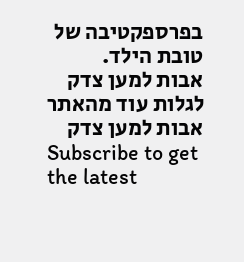בפרספקטיבה של טובת הילד.
אבות למען צדק
לגלות עוד מהאתר אבות למען צדק
Subscribe to get the latest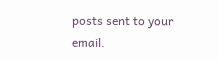posts sent to your email.